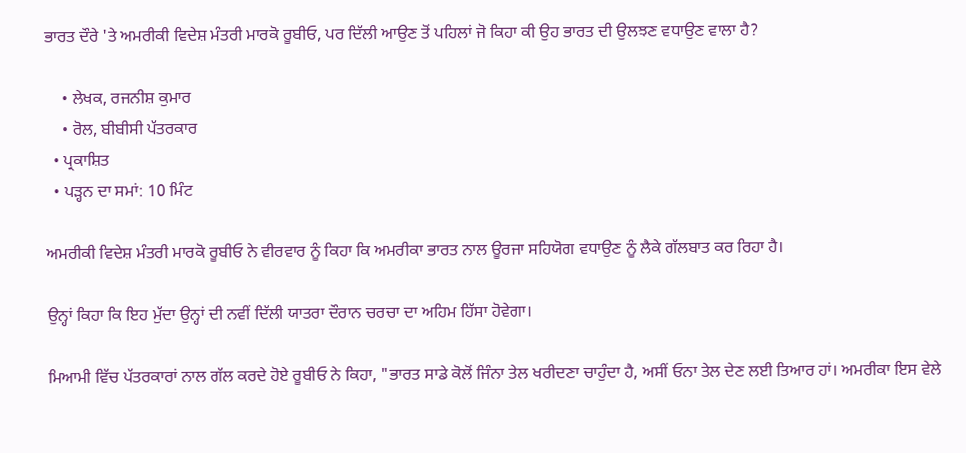ਭਾਰਤ ਦੌਰੇ 'ਤੇ ਅਮਰੀਕੀ ਵਿਦੇਸ਼ ਮੰਤਰੀ ਮਾਰਕੋ ਰੂਬੀਓ, ਪਰ ਦਿੱਲੀ ਆਉਣ ਤੋਂ ਪਹਿਲਾਂ ਜੋ ਕਿਹਾ ਕੀ ਉਹ ਭਾਰਤ ਦੀ ਉਲਝਣ ਵਧਾਉਣ ਵਾਲਾ ਹੈ?

    • ਲੇਖਕ, ਰਜਨੀਸ਼ ਕੁਮਾਰ
    • ਰੋਲ, ਬੀਬੀਸੀ ਪੱਤਰਕਾਰ
  • ਪ੍ਰਕਾਸ਼ਿਤ
  • ਪੜ੍ਹਨ ਦਾ ਸਮਾਂ: 10 ਮਿੰਟ

ਅਮਰੀਕੀ ਵਿਦੇਸ਼ ਮੰਤਰੀ ਮਾਰਕੋ ਰੂਬੀਓ ਨੇ ਵੀਰਵਾਰ ਨੂੰ ਕਿਹਾ ਕਿ ਅਮਰੀਕਾ ਭਾਰਤ ਨਾਲ ਊਰਜਾ ਸਹਿਯੋਗ ਵਧਾਉਣ ਨੂੰ ਲੈਕੇ ਗੱਲਬਾਤ ਕਰ ਰਿਹਾ ਹੈ।

ਉਨ੍ਹਾਂ ਕਿਹਾ ਕਿ ਇਹ ਮੁੱਦਾ ਉਨ੍ਹਾਂ ਦੀ ਨਵੀਂ ਦਿੱਲੀ ਯਾਤਰਾ ਦੌਰਾਨ ਚਰਚਾ ਦਾ ਅਹਿਮ ਹਿੱਸਾ ਹੋਵੇਗਾ।

ਮਿਆਮੀ ਵਿੱਚ ਪੱਤਰਕਾਰਾਂ ਨਾਲ ਗੱਲ ਕਰਦੇ ਹੋਏ ਰੂਬੀਓ ਨੇ ਕਿਹਾ, "ਭਾਰਤ ਸਾਡੇ ਕੋਲੋਂ ਜਿੰਨਾ ਤੇਲ ਖਰੀਦਣਾ ਚਾਹੁੰਦਾ ਹੈ, ਅਸੀਂ ਓਨਾ ਤੇਲ ਦੇਣ ਲਈ ਤਿਆਰ ਹਾਂ। ਅਮਰੀਕਾ ਇਸ ਵੇਲੇ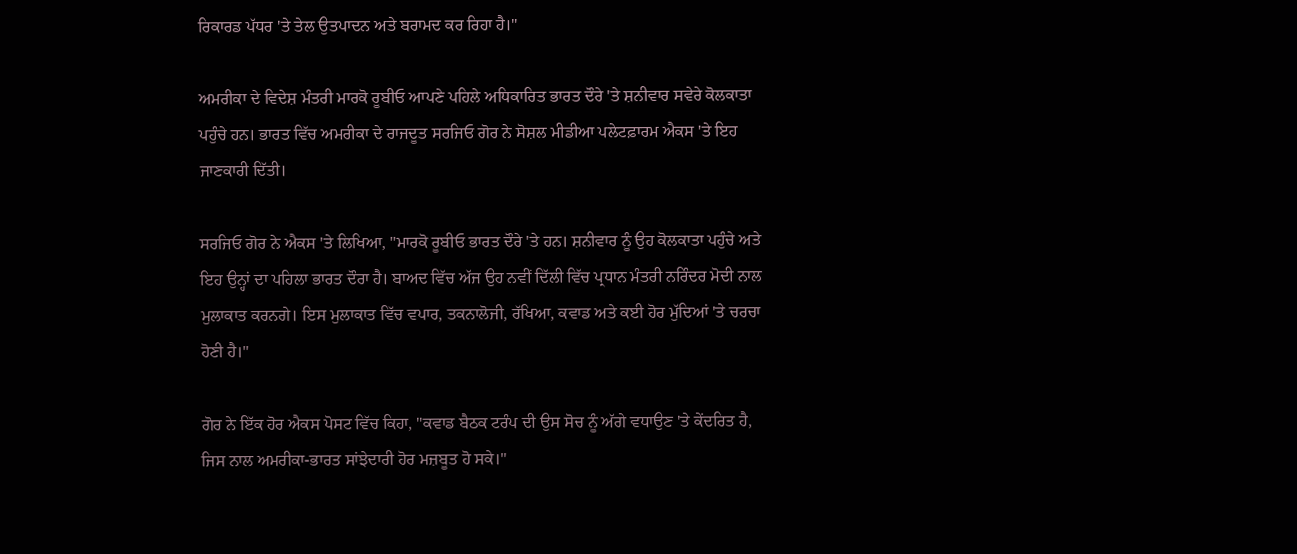ਰਿਕਾਰਡ ਪੱਧਰ 'ਤੇ ਤੇਲ ਉਤਪਾਦਨ ਅਤੇ ਬਰਾਮਦ ਕਰ ਰਿਹਾ ਹੈ।"

ਅਮਰੀਕਾ ਦੇ ਵਿਦੇਸ਼ ਮੰਤਰੀ ਮਾਰਕੋ ਰੂਬੀਓ ਆਪਣੇ ਪਹਿਲੇ ਅਧਿਕਾਰਿਤ ਭਾਰਤ ਦੌਰੇ 'ਤੇ ਸ਼ਨੀਵਾਰ ਸਵੇਰੇ ਕੋਲਕਾਤਾ ਪਹੁੰਚੇ ਹਨ। ਭਾਰਤ ਵਿੱਚ ਅਮਰੀਕਾ ਦੇ ਰਾਜਦੂਤ ਸਰਜਿਓ ਗੋਰ ਨੇ ਸੋਸ਼ਲ ਮੀਡੀਆ ਪਲੇਟਫ਼ਾਰਮ ਐਕਸ 'ਤੇ ਇਹ ਜਾਣਕਾਰੀ ਦਿੱਤੀ।

ਸਰਜਿਓ ਗੋਰ ਨੇ ਐਕਸ 'ਤੇ ਲਿਖਿਆ, "ਮਾਰਕੋ ਰੂਬੀਓ ਭਾਰਤ ਦੌਰੇ 'ਤੇ ਹਨ। ਸ਼ਨੀਵਾਰ ਨੂੰ ਉਹ ਕੋਲਕਾਤਾ ਪਹੁੰਚੇ ਅਤੇ ਇਹ ਉਨ੍ਹਾਂ ਦਾ ਪਹਿਲਾ ਭਾਰਤ ਦੌਰਾ ਹੈ। ਬਾਅਦ ਵਿੱਚ ਅੱਜ ਉਹ ਨਵੀਂ ਦਿੱਲੀ ਵਿੱਚ ਪ੍ਰਧਾਨ ਮੰਤਰੀ ਨਰਿੰਦਰ ਮੋਦੀ ਨਾਲ ਮੁਲਾਕਾਤ ਕਰਨਗੇ। ਇਸ ਮੁਲਾਕਾਤ ਵਿੱਚ ਵਪਾਰ, ਤਕਨਾਲੋਜੀ, ਰੱਖਿਆ, ਕਵਾਡ ਅਤੇ ਕਈ ਹੋਰ ਮੁੱਦਿਆਂ 'ਤੇ ਚਰਚਾ ਹੋਣੀ ਹੈ।"

ਗੋਰ ਨੇ ਇੱਕ ਹੋਰ ਐਕਸ ਪੋਸਟ ਵਿੱਚ ਕਿਹਾ, "ਕਵਾਡ ਬੈਠਕ ਟਰੰਪ ਦੀ ਉਸ ਸੋਚ ਨੂੰ ਅੱਗੇ ਵਧਾਉਣ 'ਤੇ ਕੇਂਦਰਿਤ ਹੈ, ਜਿਸ ਨਾਲ ਅਮਰੀਕਾ-ਭਾਰਤ ਸਾਂਝੇਦਾਰੀ ਹੋਰ ਮਜ਼ਬੂਤ ਹੋ ਸਕੇ।"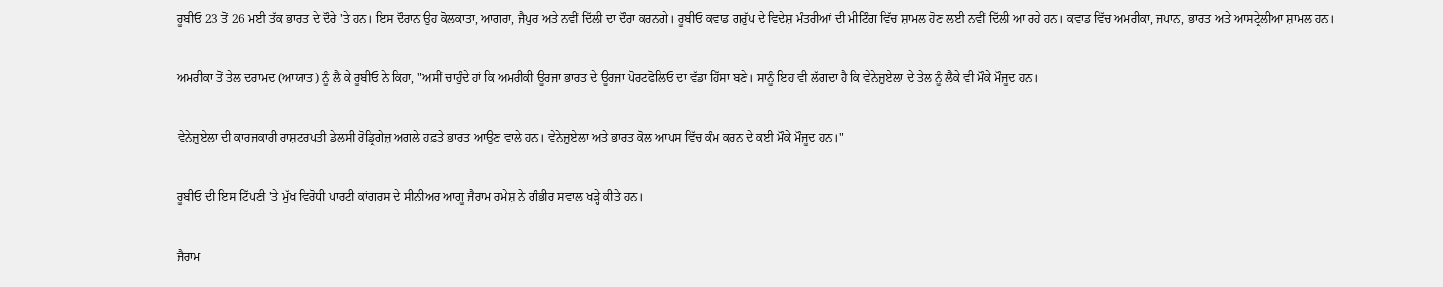ਰੂਬੀਓ 23 ਤੋਂ 26 ਮਈ ਤੱਕ ਭਾਰਤ ਦੇ ਦੌਰੇ 'ਤੇ ਹਨ। ਇਸ ਦੌਰਾਨ ਉਹ ਕੋਲਕਾਤਾ, ਆਗਰਾ, ਜੈਪੁਰ ਅਤੇ ਨਵੀਂ ਦਿੱਲੀ ਦਾ ਦੌਰਾ ਕਰਨਗੇ। ਰੂਬੀਓ ਕਵਾਡ ਗਰੁੱਪ ਦੇ ਵਿਦੇਸ਼ ਮੰਤਰੀਆਂ ਦੀ ਮੀਟਿੰਗ ਵਿੱਚ ਸ਼ਾਮਲ ਹੋਣ ਲਈ ਨਵੀਂ ਦਿੱਲੀ ਆ ਰਹੇ ਹਨ। ਕਵਾਡ ਵਿੱਚ ਅਮਰੀਕਾ, ਜਪਾਨ, ਭਾਰਤ ਅਤੇ ਆਸਟ੍ਰੇਲੀਆ ਸ਼ਾਮਲ ਹਨ।

ਅਮਰੀਕਾ ਤੋਂ ਤੇਲ ਦਰਾਮਦ (ਆਯਾਤ) ਨੂੰ ਲੈ ਕੇ ਰੂਬੀਓ ਨੇ ਕਿਹਾ, "ਅਸੀਂ ਚਾਹੁੰਦੇ ਹਾਂ ਕਿ ਅਮਰੀਕੀ ਊਰਜਾ ਭਾਰਤ ਦੇ ਊਰਜਾ ਪੋਰਟਫੋਲਿਓ ਦਾ ਵੱਡਾ ਹਿੱਸਾ ਬਣੇ। ਸਾਨੂੰ ਇਹ ਵੀ ਲੱਗਦਾ ਹੈ ਕਿ ਵੇਨੇਜ਼ੁਏਲਾ ਦੇ ਤੇਲ ਨੂੰ ਲੈਕੇ ਵੀ ਮੌਕੇ ਮੌਜੂਦ ਹਨ।

ਵੇਨੇਜ਼ੁਏਲਾ ਦੀ ਕਾਰਜਕਾਰੀ ਰਾਸ਼ਟਰਪਤੀ ਡੇਲਸੀ ਰੋਡ੍ਰਿਗੇਜ਼ ਅਗਲੇ ਹਫ਼ਤੇ ਭਾਰਤ ਆਉਣ ਵਾਲੇ ਹਨ। ਵੇਨੇਜ਼ੁਏਲਾ ਅਤੇ ਭਾਰਤ ਕੋਲ ਆਪਸ ਵਿੱਚ ਕੰਮ ਕਰਨ ਦੇ ਕਈ ਮੌਕੇ ਮੌਜੂਦ ਹਨ।"

ਰੂਬੀਓ ਦੀ ਇਸ ਟਿੱਪਣੀ 'ਤੇ ਮੁੱਖ ਵਿਰੋਧੀ ਪਾਰਟੀ ਕਾਂਗਰਸ ਦੇ ਸੀਨੀਅਰ ਆਗੂ ਜੈਰਾਮ ਰਮੇਸ਼ ਨੇ ਗੰਭੀਰ ਸਵਾਲ ਖੜ੍ਹੇ ਕੀਤੇ ਹਨ।

ਜੈਰਾਮ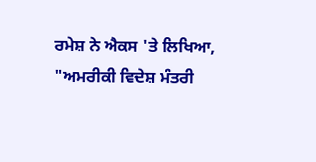ਰਮੇਸ਼ ਨੇ ਐਕਸ 'ਤੇ ਲਿਖਿਆ, "ਅਮਰੀਕੀ ਵਿਦੇਸ਼ ਮੰਤਰੀ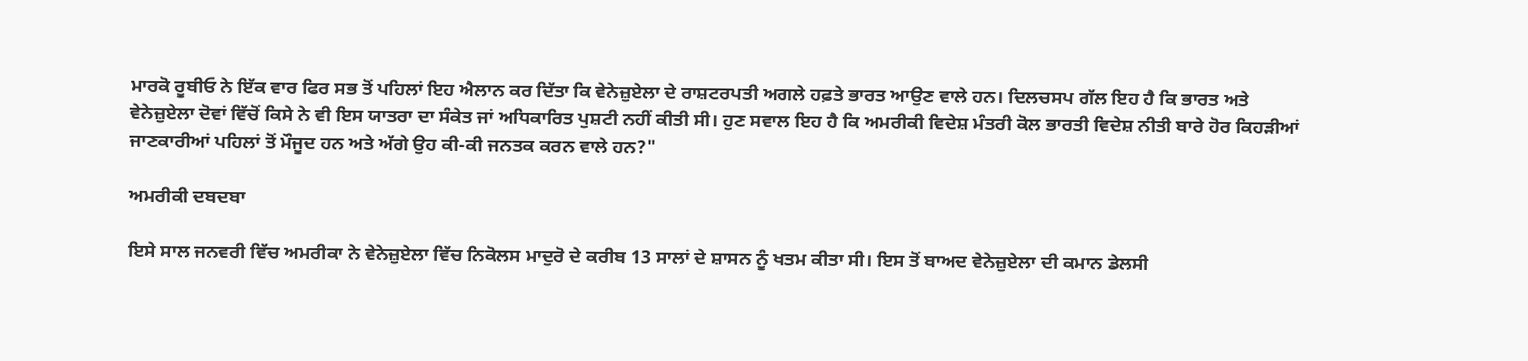ਮਾਰਕੋ ਰੂਬੀਓ ਨੇ ਇੱਕ ਵਾਰ ਫਿਰ ਸਭ ਤੋਂ ਪਹਿਲਾਂ ਇਹ ਐਲਾਨ ਕਰ ਦਿੱਤਾ ਕਿ ਵੇਨੇਜ਼ੁਏਲਾ ਦੇ ਰਾਸ਼ਟਰਪਤੀ ਅਗਲੇ ਹਫ਼ਤੇ ਭਾਰਤ ਆਉਣ ਵਾਲੇ ਹਨ। ਦਿਲਚਸਪ ਗੱਲ ਇਹ ਹੈ ਕਿ ਭਾਰਤ ਅਤੇ ਵੇਨੇਜ਼ੁਏਲਾ ਦੋਵਾਂ ਵਿੱਚੋਂ ਕਿਸੇ ਨੇ ਵੀ ਇਸ ਯਾਤਰਾ ਦਾ ਸੰਕੇਤ ਜਾਂ ਅਧਿਕਾਰਿਤ ਪੁਸ਼ਟੀ ਨਹੀਂ ਕੀਤੀ ਸੀ। ਹੁਣ ਸਵਾਲ ਇਹ ਹੈ ਕਿ ਅਮਰੀਕੀ ਵਿਦੇਸ਼ ਮੰਤਰੀ ਕੋਲ ਭਾਰਤੀ ਵਿਦੇਸ਼ ਨੀਤੀ ਬਾਰੇ ਹੋਰ ਕਿਹੜੀਆਂ ਜਾਣਕਾਰੀਆਂ ਪਹਿਲਾਂ ਤੋਂ ਮੌਜੂਦ ਹਨ ਅਤੇ ਅੱਗੇ ਉਹ ਕੀ-ਕੀ ਜਨਤਕ ਕਰਨ ਵਾਲੇ ਹਨ?"

ਅਮਰੀਕੀ ਦਬਦਬਾ

ਇਸੇ ਸਾਲ ਜਨਵਰੀ ਵਿੱਚ ਅਮਰੀਕਾ ਨੇ ਵੇਨੇਜ਼ੁਏਲਾ ਵਿੱਚ ਨਿਕੋਲਸ ਮਾਦੁਰੋ ਦੇ ਕਰੀਬ 13 ਸਾਲਾਂ ਦੇ ਸ਼ਾਸਨ ਨੂੰ ਖਤਮ ਕੀਤਾ ਸੀ। ਇਸ ਤੋਂ ਬਾਅਦ ਵੇਨੇਜ਼ੁਏਲਾ ਦੀ ਕਮਾਨ ਡੇਲਸੀ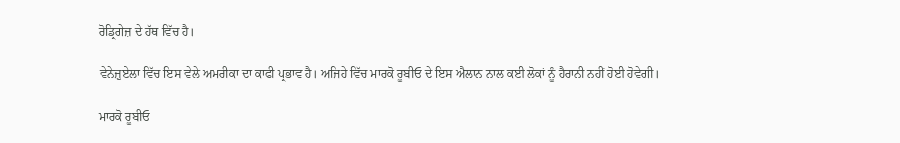ਰੋਡ੍ਰਿਗੇਜ਼ ਦੇ ਹੱਥ ਵਿੱਚ ਹੈ।

ਵੇਨੇਜ਼ੁਏਲਾ ਵਿੱਚ ਇਸ ਵੇਲੇ ਅਮਰੀਕਾ ਦਾ ਕਾਫੀ ਪ੍ਰਭਾਵ ਹੈ। ਅਜਿਹੇ ਵਿੱਚ ਮਾਰਕੋ ਰੂਬੀਓ ਦੇ ਇਸ ਐਲਾਨ ਨਾਲ ਕਈ ਲੋਕਾਂ ਨੂੰ ਹੈਰਾਨੀ ਨਹੀਂ ਹੋਈ ਹੋਵੇਗੀ।

ਮਾਰਕੋ ਰੂਬੀਓ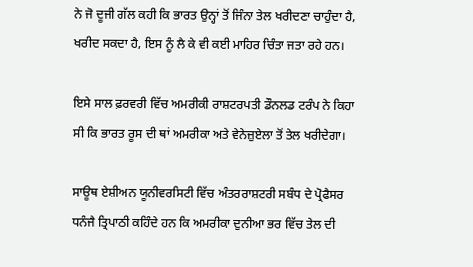ਨੇ ਜੋ ਦੂਜੀ ਗੱਲ ਕਹੀ ਕਿ ਭਾਰਤ ਉਨ੍ਹਾਂ ਤੋਂ ਜਿੰਨਾ ਤੇਲ ਖਰੀਦਣਾ ਚਾਹੁੰਦਾ ਹੈ, ਖਰੀਦ ਸਕਦਾ ਹੈ, ਇਸ ਨੂੰ ਲੈ ਕੇ ਵੀ ਕਈ ਮਾਹਿਰ ਚਿੰਤਾ ਜਤਾ ਰਹੇ ਹਨ।

ਇਸੇ ਸਾਲ ਫ਼ਰਵਰੀ ਵਿੱਚ ਅਮਰੀਕੀ ਰਾਸ਼ਟਰਪਤੀ ਡੌਨਲਡ ਟਰੰਪ ਨੇ ਕਿਹਾ ਸੀ ਕਿ ਭਾਰਤ ਰੂਸ ਦੀ ਥਾਂ ਅਮਰੀਕਾ ਅਤੇ ਵੇਨੇਜ਼ੁਏਲਾ ਤੋਂ ਤੇਲ ਖਰੀਦੇਗਾ।

ਸਾਊਥ ਏਸ਼ੀਅਨ ਯੂਨੀਵਰਸਿਟੀ ਵਿੱਚ ਅੰਤਰਰਾਸ਼ਟਰੀ ਸਬੰਧ ਦੇ ਪ੍ਰੋਫੈਸਰ ਧਨੰਜੈ ਤ੍ਰਿਪਾਠੀ ਕਹਿੰਦੇ ਹਨ ਕਿ ਅਮਰੀਕਾ ਦੁਨੀਆ ਭਰ ਵਿੱਚ ਤੇਲ ਦੀ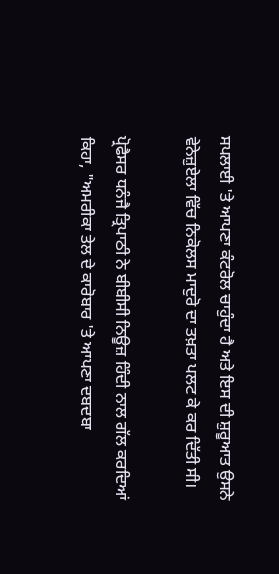ਸਪਲਾਈ 'ਤੇ ਆਪਣਾ ਕੰਟਰੋਲ ਚਾਹੁੰਦਾ ਹੈ ਅਤੇ ਇਸ ਦੀ ਸ਼ੁਰੂਆਤ ਉਸਨੇ ਵੇਨੇਜ਼ੁਏਲਾ ਵਿੱਚ ਨਿਕੋਲਸ ਮਾਦੁਰੋ ਦਾ ਤਖ਼ਤਾ ਪਲਟ ਕੇ ਕਰ ਦਿੱਤੀ ਸੀ।

ਪ੍ਰੋਫੈਸਰ ਧਨੰਜੈ ਤ੍ਰਿਪਾਠੀ ਨੇ ਬੀਬੀਸੀ ਨਿਊਜ਼ ਹਿੰਦੀ ਨਾਲ ਗੱਲ ਕਰਦਿਆਂ ਕਿਹਾ, "ਅਮਰੀਕਾ ਤੇਲ ਦੇ ਕਾਰੋਬਾਰ 'ਤੇ ਆਪਣਾ ਦਬਦਬਾ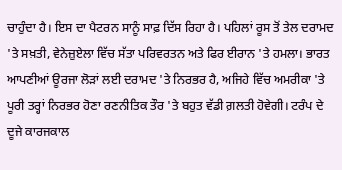ਚਾਹੁੰਦਾ ਹੈ। ਇਸ ਦਾ ਪੈਟਰਨ ਸਾਨੂੰ ਸਾਫ਼ ਦਿੱਸ ਰਿਹਾ ਹੈ। ਪਹਿਲਾਂ ਰੂਸ ਤੋਂ ਤੇਲ ਦਰਾਮਦ 'ਤੇ ਸਖ਼ਤੀ, ਵੇਨੇਜ਼ੁਏਲਾ ਵਿੱਚ ਸੱਤਾ ਪਰਿਵਰਤਨ ਅਤੇ ਫਿਰ ਈਰਾਨ 'ਤੇ ਹਮਲਾ। ਭਾਰਤ ਆਪਣੀਆਂ ਊਰਜਾ ਲੋੜਾਂ ਲਈ ਦਰਾਮਦ 'ਤੇ ਨਿਰਭਰ ਹੈ, ਅਜਿਹੇ ਵਿੱਚ ਅਮਰੀਕਾ 'ਤੇ ਪੂਰੀ ਤਰ੍ਹਾਂ ਨਿਰਭਰ ਹੋਣਾ ਰਣਨੀਤਿਕ ਤੌਰ 'ਤੇ ਬਹੁਤ ਵੱਡੀ ਗ਼ਲਤੀ ਹੋਵੇਗੀ। ਟਰੰਪ ਦੇ ਦੂਜੇ ਕਾਰਜਕਾਲ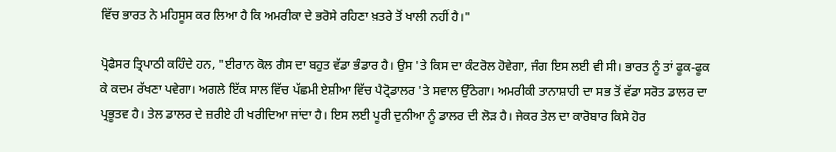ਵਿੱਚ ਭਾਰਤ ਨੇ ਮਹਿਸੂਸ ਕਰ ਲਿਆ ਹੈ ਕਿ ਅਮਰੀਕਾ ਦੇ ਭਰੋਸੇ ਰਹਿਣਾ ਖ਼ਤਰੇ ਤੋਂ ਖਾਲੀ ਨਹੀਂ ਹੈ।"

ਪ੍ਰੋਫੈਸਰ ਤ੍ਰਿਪਾਠੀ ਕਹਿੰਦੇ ਹਨ, "ਈਰਾਨ ਕੋਲ ਗੈਸ ਦਾ ਬਹੁਤ ਵੱਡਾ ਭੰਡਾਰ ਹੈ। ਉਸ 'ਤੇ ਕਿਸ ਦਾ ਕੰਟਰੋਲ ਹੋਵੇਗਾ, ਜੰਗ ਇਸ ਲਈ ਵੀ ਸੀ। ਭਾਰਤ ਨੂੰ ਤਾਂ ਫੂਕ-ਫੂਕ ਕੇ ਕਦਮ ਰੱਖਣਾ ਪਵੇਗਾ। ਅਗਲੇ ਇੱਕ ਸਾਲ ਵਿੱਚ ਪੱਛਮੀ ਏਸ਼ੀਆ ਵਿੱਚ ਪੈਟ੍ਰੋਡਾਲਰ 'ਤੇ ਸਵਾਲ ਉੱਠੇਗਾ। ਅਮਰੀਕੀ ਤਾਨਾਸ਼ਾਹੀ ਦਾ ਸਭ ਤੋਂ ਵੱਡਾ ਸਰੋਤ ਡਾਲਰ ਦਾ ਪ੍ਰਭੂਤਵ ਹੈ। ਤੇਲ ਡਾਲਰ ਦੇ ਜ਼ਰੀਏ ਹੀ ਖਰੀਦਿਆ ਜਾਂਦਾ ਹੈ। ਇਸ ਲਈ ਪੂਰੀ ਦੁਨੀਆ ਨੂੰ ਡਾਲਰ ਦੀ ਲੋੜ ਹੈ। ਜੇਕਰ ਤੇਲ ਦਾ ਕਾਰੋਬਾਰ ਕਿਸੇ ਹੋਰ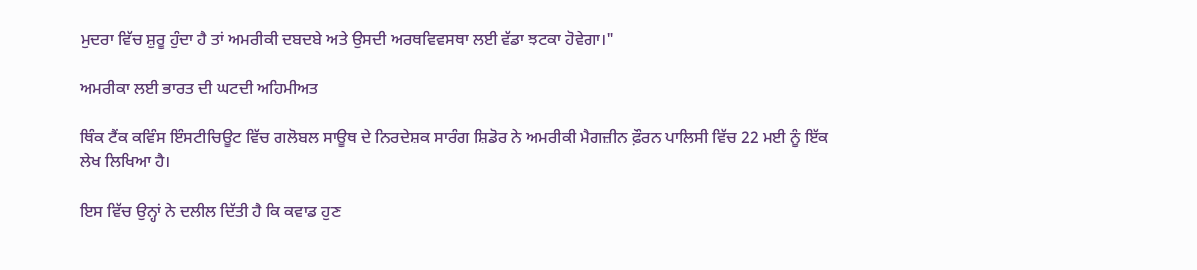ਮੁਦਰਾ ਵਿੱਚ ਸ਼ੁਰੂ ਹੁੰਦਾ ਹੈ ਤਾਂ ਅਮਰੀਕੀ ਦਬਦਬੇ ਅਤੇ ਉਸਦੀ ਅਰਥਵਿਵਸਥਾ ਲਈ ਵੱਡਾ ਝਟਕਾ ਹੋਵੇਗਾ।"

ਅਮਰੀਕਾ ਲਈ ਭਾਰਤ ਦੀ ਘਟਦੀ ਅਹਿਮੀਅਤ

ਥਿੰਕ ਟੈਂਕ ਕਵਿੰਸ ਇੰਸਟੀਚਿਊਟ ਵਿੱਚ ਗਲੋਬਲ ਸਾਊਥ ਦੇ ਨਿਰਦੇਸ਼ਕ ਸਾਰੰਗ ਸ਼ਿਡੋਰ ਨੇ ਅਮਰੀਕੀ ਮੈਗਜ਼ੀਨ ਫ਼ੌਰਨ ਪਾਲਿਸੀ ਵਿੱਚ 22 ਮਈ ਨੂੰ ਇੱਕ ਲੇਖ ਲਿਖਿਆ ਹੈ।

ਇਸ ਵਿੱਚ ਉਨ੍ਹਾਂ ਨੇ ਦਲੀਲ ਦਿੱਤੀ ਹੈ ਕਿ ਕਵਾਡ ਹੁਣ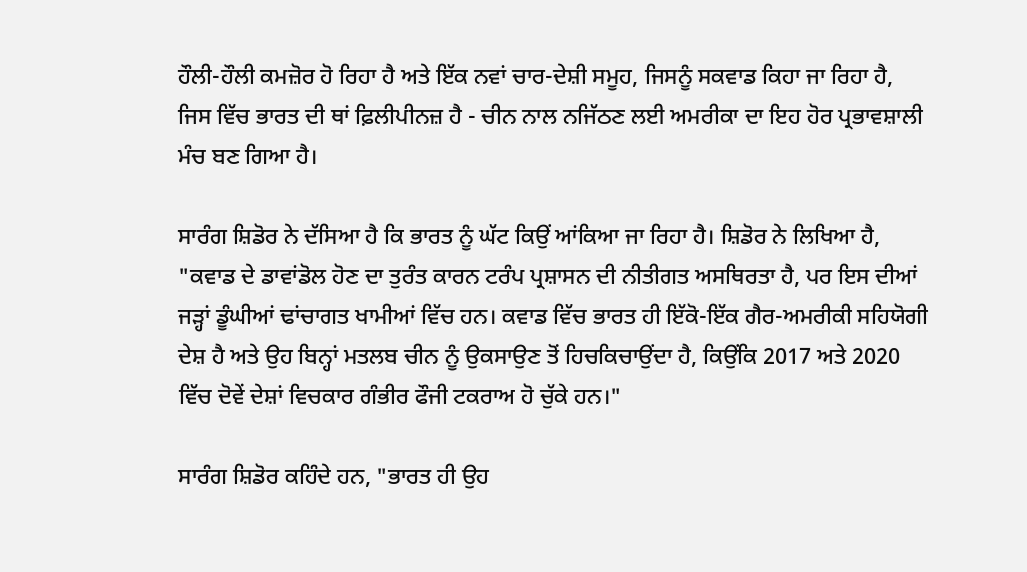ਹੌਲੀ-ਹੌਲੀ ਕਮਜ਼ੋਰ ਹੋ ਰਿਹਾ ਹੈ ਅਤੇ ਇੱਕ ਨਵਾਂ ਚਾਰ-ਦੇਸ਼ੀ ਸਮੂਹ, ਜਿਸਨੂੰ ਸਕਵਾਡ ਕਿਹਾ ਜਾ ਰਿਹਾ ਹੈ, ਜਿਸ ਵਿੱਚ ਭਾਰਤ ਦੀ ਥਾਂ ਫ਼ਿਲੀਪੀਨਜ਼ ਹੈ - ਚੀਨ ਨਾਲ ਨਜਿੱਠਣ ਲਈ ਅਮਰੀਕਾ ਦਾ ਇਹ ਹੋਰ ਪ੍ਰਭਾਵਸ਼ਾਲੀ ਮੰਚ ਬਣ ਗਿਆ ਹੈ।

ਸਾਰੰਗ ਸ਼ਿਡੋਰ ਨੇ ਦੱਸਿਆ ਹੈ ਕਿ ਭਾਰਤ ਨੂੰ ਘੱਟ ਕਿਉਂ ਆਂਕਿਆ ਜਾ ਰਿਹਾ ਹੈ। ਸ਼ਿਡੋਰ ਨੇ ਲਿਖਿਆ ਹੈ, "ਕਵਾਡ ਦੇ ਡਾਵਾਂਡੋਲ ਹੋਣ ਦਾ ਤੁਰੰਤ ਕਾਰਨ ਟਰੰਪ ਪ੍ਰਸ਼ਾਸਨ ਦੀ ਨੀਤੀਗਤ ਅਸਥਿਰਤਾ ਹੈ, ਪਰ ਇਸ ਦੀਆਂ ਜੜ੍ਹਾਂ ਡੂੰਘੀਆਂ ਢਾਂਚਾਗਤ ਖਾਮੀਆਂ ਵਿੱਚ ਹਨ। ਕਵਾਡ ਵਿੱਚ ਭਾਰਤ ਹੀ ਇੱਕੋ-ਇੱਕ ਗੈਰ-ਅਮਰੀਕੀ ਸਹਿਯੋਗੀ ਦੇਸ਼ ਹੈ ਅਤੇ ਉਹ ਬਿਨ੍ਹਾਂ ਮਤਲਬ ਚੀਨ ਨੂੰ ਉਕਸਾਉਣ ਤੋਂ ਹਿਚਕਿਚਾਉਂਦਾ ਹੈ, ਕਿਉਂਕਿ 2017 ਅਤੇ 2020 ਵਿੱਚ ਦੋਵੇਂ ਦੇਸ਼ਾਂ ਵਿਚਕਾਰ ਗੰਭੀਰ ਫੌਜੀ ਟਕਰਾਅ ਹੋ ਚੁੱਕੇ ਹਨ।"

ਸਾਰੰਗ ਸ਼ਿਡੋਰ ਕਹਿੰਦੇ ਹਨ, "ਭਾਰਤ ਹੀ ਉਹ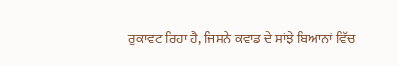ਰੁਕਾਵਟ ਰਿਹਾ ਹੈ, ਜਿਸਨੇ ਕਵਾਡ ਦੇ ਸਾਂਝੇ ਬਿਆਨਾਂ ਵਿੱਚ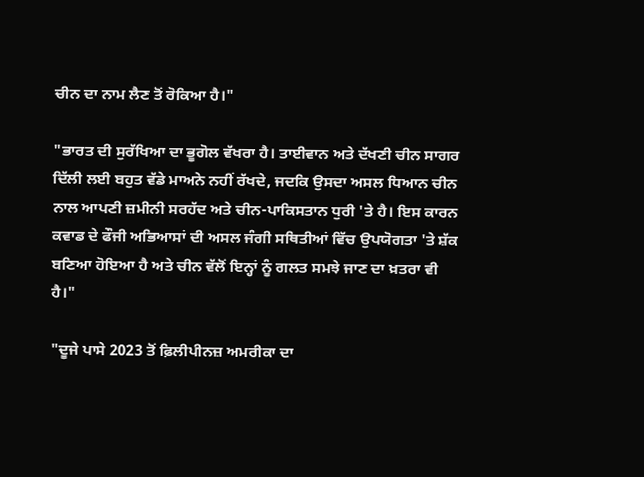ਚੀਨ ਦਾ ਨਾਮ ਲੈਣ ਤੋਂ ਰੋਕਿਆ ਹੈ।"

"ਭਾਰਤ ਦੀ ਸੁਰੱਖਿਆ ਦਾ ਭੂਗੋਲ ਵੱਖਰਾ ਹੈ। ਤਾਈਵਾਨ ਅਤੇ ਦੱਖਣੀ ਚੀਨ ਸਾਗਰ ਦਿੱਲੀ ਲਈ ਬਹੁਤ ਵੱਡੇ ਮਾਅਨੇ ਨਹੀਂ ਰੱਖਦੇ, ਜਦਕਿ ਉਸਦਾ ਅਸਲ ਧਿਆਨ ਚੀਨ ਨਾਲ ਆਪਣੀ ਜ਼ਮੀਨੀ ਸਰਹੱਦ ਅਤੇ ਚੀਨ-ਪਾਕਿਸਤਾਨ ਧੁਰੀ 'ਤੇ ਹੈ। ਇਸ ਕਾਰਨ ਕਵਾਡ ਦੇ ਫੌਜੀ ਅਭਿਆਸਾਂ ਦੀ ਅਸਲ ਜੰਗੀ ਸਥਿਤੀਆਂ ਵਿੱਚ ਉਪਯੋਗਤਾ 'ਤੇ ਸ਼ੱਕ ਬਣਿਆ ਹੋਇਆ ਹੈ ਅਤੇ ਚੀਨ ਵੱਲੋਂ ਇਨ੍ਹਾਂ ਨੂੰ ਗਲਤ ਸਮਝੇ ਜਾਣ ਦਾ ਖ਼ਤਰਾ ਵੀ ਹੈ।"

"ਦੂਜੇ ਪਾਸੇ 2023 ਤੋਂ ਫ਼ਿਲੀਪੀਨਜ਼ ਅਮਰੀਕਾ ਦਾ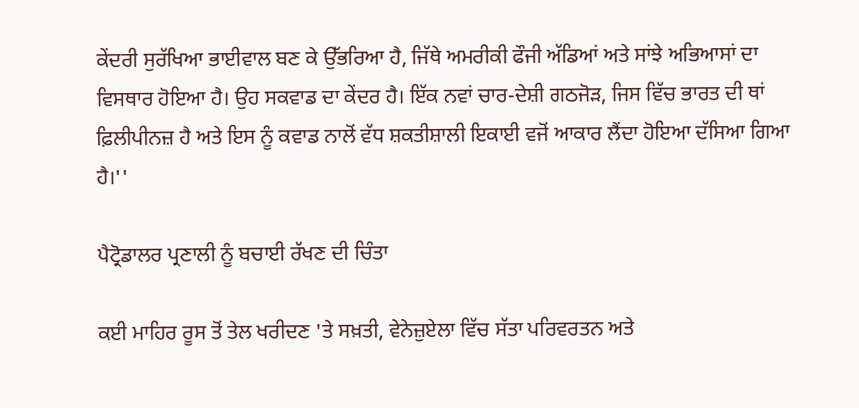ਕੇਂਦਰੀ ਸੁਰੱਖਿਆ ਭਾਈਵਾਲ ਬਣ ਕੇ ਉੱਭਰਿਆ ਹੈ, ਜਿੱਥੇ ਅਮਰੀਕੀ ਫੌਜੀ ਅੱਡਿਆਂ ਅਤੇ ਸਾਂਝੇ ਅਭਿਆਸਾਂ ਦਾ ਵਿਸਥਾਰ ਹੋਇਆ ਹੈ। ਉਹ ਸਕਵਾਡ ਦਾ ਕੇਂਦਰ ਹੈ। ਇੱਕ ਨਵਾਂ ਚਾਰ-ਦੇਸ਼ੀ ਗਠਜੋੜ, ਜਿਸ ਵਿੱਚ ਭਾਰਤ ਦੀ ਥਾਂ ਫ਼ਿਲੀਪੀਨਜ਼ ਹੈ ਅਤੇ ਇਸ ਨੂੰ ਕਵਾਡ ਨਾਲੋਂ ਵੱਧ ਸ਼ਕਤੀਸ਼ਾਲੀ ਇਕਾਈ ਵਜੋਂ ਆਕਾਰ ਲੈਂਦਾ ਹੋਇਆ ਦੱਸਿਆ ਗਿਆ ਹੈ।''

ਪੈਟ੍ਰੋਡਾਲਰ ਪ੍ਰਣਾਲੀ ਨੂੰ ਬਚਾਈ ਰੱਖਣ ਦੀ ਚਿੰਤਾ

ਕਈ ਮਾਹਿਰ ਰੂਸ ਤੋਂ ਤੇਲ ਖਰੀਦਣ 'ਤੇ ਸਖ਼ਤੀ, ਵੇਨੇਜ਼ੁਏਲਾ ਵਿੱਚ ਸੱਤਾ ਪਰਿਵਰਤਨ ਅਤੇ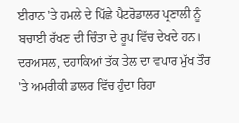ਈਰਾਨ 'ਤੇ ਹਮਲੇ ਦੇ ਪਿੱਛੇ ਪੈਟਰੋਡਾਲਰ ਪ੍ਰਣਾਲੀ ਨੂੰ ਬਚਾਈ ਰੱਖਣ ਦੀ ਚਿੰਤਾ ਦੇ ਰੂਪ ਵਿੱਚ ਦੇਖਦੇ ਹਨ। ਦਰਅਸਲ, ਦਹਾਕਿਆਂ ਤੱਕ ਤੇਲ ਦਾ ਵਪਾਰ ਮੁੱਖ ਤੌਰ 'ਤੇ ਅਮਰੀਕੀ ਡਾਲਰ ਵਿੱਚ ਹੁੰਦਾ ਰਿਹਾ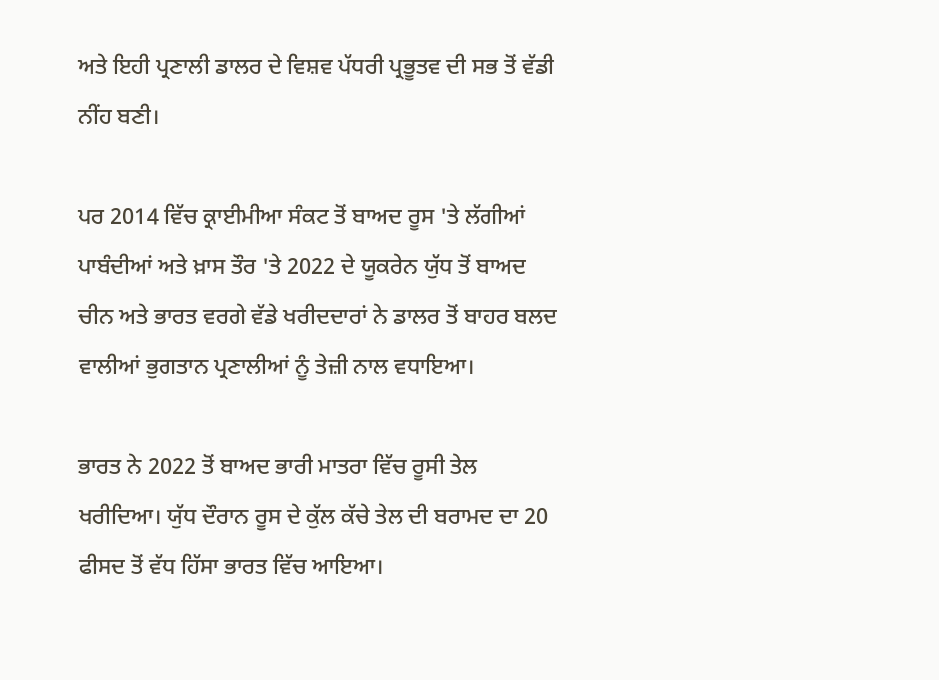ਅਤੇ ਇਹੀ ਪ੍ਰਣਾਲੀ ਡਾਲਰ ਦੇ ਵਿਸ਼ਵ ਪੱਧਰੀ ਪ੍ਰਭੂਤਵ ਦੀ ਸਭ ਤੋਂ ਵੱਡੀ ਨੀਂਹ ਬਣੀ।

ਪਰ 2014 ਵਿੱਚ ਕ੍ਰਾਈਮੀਆ ਸੰਕਟ ਤੋਂ ਬਾਅਦ ਰੂਸ 'ਤੇ ਲੱਗੀਆਂ ਪਾਬੰਦੀਆਂ ਅਤੇ ਖ਼ਾਸ ਤੌਰ 'ਤੇ 2022 ਦੇ ਯੂਕਰੇਨ ਯੁੱਧ ਤੋਂ ਬਾਅਦ ਚੀਨ ਅਤੇ ਭਾਰਤ ਵਰਗੇ ਵੱਡੇ ਖਰੀਦਦਾਰਾਂ ਨੇ ਡਾਲਰ ਤੋਂ ਬਾਹਰ ਬਲਦ ਵਾਲੀਆਂ ਭੁਗਤਾਨ ਪ੍ਰਣਾਲੀਆਂ ਨੂੰ ਤੇਜ਼ੀ ਨਾਲ ਵਧਾਇਆ।

ਭਾਰਤ ਨੇ 2022 ਤੋਂ ਬਾਅਦ ਭਾਰੀ ਮਾਤਰਾ ਵਿੱਚ ਰੂਸੀ ਤੇਲ ਖਰੀਦਿਆ। ਯੁੱਧ ਦੌਰਾਨ ਰੂਸ ਦੇ ਕੁੱਲ ਕੱਚੇ ਤੇਲ ਦੀ ਬਰਾਮਦ ਦਾ 20 ਫੀਸਦ ਤੋਂ ਵੱਧ ਹਿੱਸਾ ਭਾਰਤ ਵਿੱਚ ਆਇਆ।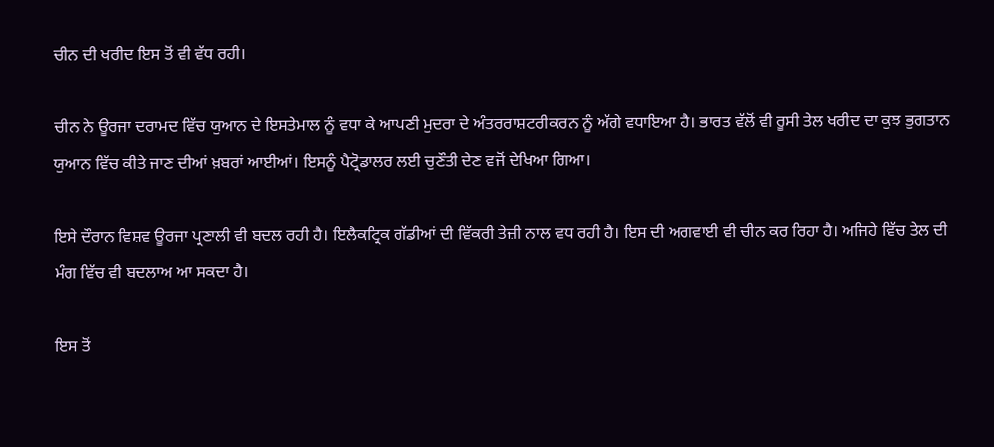ਚੀਨ ਦੀ ਖਰੀਦ ਇਸ ਤੋਂ ਵੀ ਵੱਧ ਰਹੀ।

ਚੀਨ ਨੇ ਊਰਜਾ ਦਰਾਮਦ ਵਿੱਚ ਯੁਆਨ ਦੇ ਇਸਤੇਮਾਲ ਨੂੰ ਵਧਾ ਕੇ ਆਪਣੀ ਮੁਦਰਾ ਦੇ ਅੰਤਰਰਾਸ਼ਟਰੀਕਰਨ ਨੂੰ ਅੱਗੇ ਵਧਾਇਆ ਹੈ। ਭਾਰਤ ਵੱਲੋਂ ਵੀ ਰੂਸੀ ਤੇਲ ਖਰੀਦ ਦਾ ਕੁਝ ਭੁਗਤਾਨ ਯੁਆਨ ਵਿੱਚ ਕੀਤੇ ਜਾਣ ਦੀਆਂ ਖ਼ਬਰਾਂ ਆਈਆਂ। ਇਸਨੂੰ ਪੈਟ੍ਰੋਡਾਲਰ ਲਈ ਚੁਣੌਤੀ ਦੇਣ ਵਜੋਂ ਦੇਖਿਆ ਗਿਆ।

ਇਸੇ ਦੌਰਾਨ ਵਿਸ਼ਵ ਊਰਜਾ ਪ੍ਰਣਾਲੀ ਵੀ ਬਦਲ ਰਹੀ ਹੈ। ਇਲੈਕਟ੍ਰਿਕ ਗੱਡੀਆਂ ਦੀ ਵਿੱਕਰੀ ਤੇਜ਼ੀ ਨਾਲ ਵਧ ਰਹੀ ਹੈ। ਇਸ ਦੀ ਅਗਵਾਈ ਵੀ ਚੀਨ ਕਰ ਰਿਹਾ ਹੈ। ਅਜਿਹੇ ਵਿੱਚ ਤੇਲ ਦੀ ਮੰਗ ਵਿੱਚ ਵੀ ਬਦਲਾਅ ਆ ਸਕਦਾ ਹੈ।

ਇਸ ਤੋਂ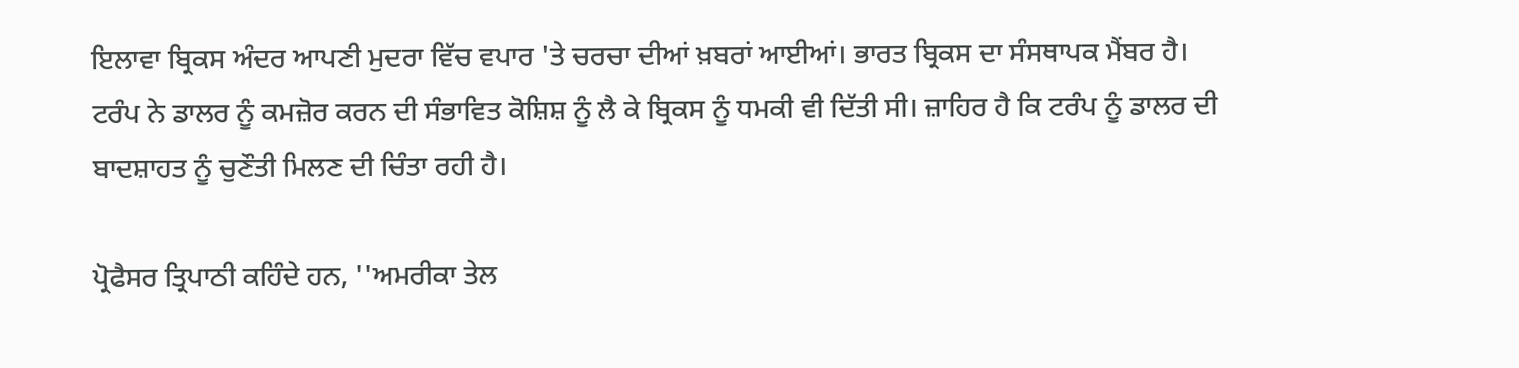ਇਲਾਵਾ ਬ੍ਰਿਕਸ ਅੰਦਰ ਆਪਣੀ ਮੁਦਰਾ ਵਿੱਚ ਵਪਾਰ 'ਤੇ ਚਰਚਾ ਦੀਆਂ ਖ਼ਬਰਾਂ ਆਈਆਂ। ਭਾਰਤ ਬ੍ਰਿਕਸ ਦਾ ਸੰਸਥਾਪਕ ਮੈਂਬਰ ਹੈ। ਟਰੰਪ ਨੇ ਡਾਲਰ ਨੂੰ ਕਮਜ਼ੋਰ ਕਰਨ ਦੀ ਸੰਭਾਵਿਤ ਕੋਸ਼ਿਸ਼ ਨੂੰ ਲੈ ਕੇ ਬ੍ਰਿਕਸ ਨੂੰ ਧਮਕੀ ਵੀ ਦਿੱਤੀ ਸੀ। ਜ਼ਾਹਿਰ ਹੈ ਕਿ ਟਰੰਪ ਨੂੰ ਡਾਲਰ ਦੀ ਬਾਦਸ਼ਾਹਤ ਨੂੰ ਚੁਣੌਤੀ ਮਿਲਣ ਦੀ ਚਿੰਤਾ ਰਹੀ ਹੈ।

ਪ੍ਰੋਫੈਸਰ ਤ੍ਰਿਪਾਠੀ ਕਹਿੰਦੇ ਹਨ, ''ਅਮਰੀਕਾ ਤੇਲ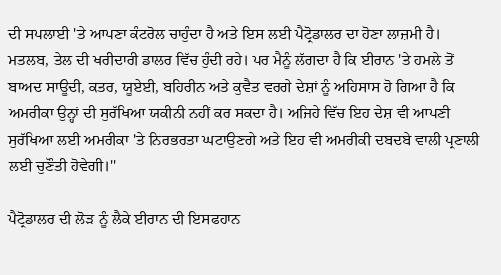ਦੀ ਸਪਲਾਈ 'ਤੇ ਆਪਣਾ ਕੰਟਰੋਲ ਚਾਹੁੰਦਾ ਹੈ ਅਤੇ ਇਸ ਲਈ ਪੈਟ੍ਰੋਡਾਲਰ ਦਾ ਹੋਣਾ ਲਾਜ਼ਮੀ ਹੈ। ਮਤਲਬ, ਤੇਲ ਦੀ ਖਰੀਦਾਰੀ ਡਾਲਰ ਵਿੱਚ ਹੁੰਦੀ ਰਹੇ। ਪਰ ਮੈਨੂੰ ਲੱਗਦਾ ਹੈ ਕਿ ਈਰਾਨ 'ਤੇ ਹਮਲੇ ਤੋਂ ਬਾਅਦ ਸਾਊਦੀ, ਕਤਰ, ਯੂਏਈ, ਬਹਿਰੀਨ ਅਤੇ ਕੁਵੈਤ ਵਰਗੇ ਦੇਸ਼ਾਂ ਨੂੰ ਅਹਿਸਾਸ ਹੋ ਗਿਆ ਹੈ ਕਿ ਅਮਰੀਕਾ ਉਨ੍ਹਾਂ ਦੀ ਸੁਰੱਖਿਆ ਯਕੀਨੀ ਨਹੀਂ ਕਰ ਸਕਦਾ ਹੈ। ਅਜਿਹੇ ਵਿੱਚ ਇਹ ਦੇਸ਼ ਵੀ ਆਪਣੀ ਸੁਰੱਖਿਆ ਲਈ ਅਮਰੀਕਾ 'ਤੇ ਨਿਰਭਰਤਾ ਘਟਾਉਣਗੇ ਅਤੇ ਇਹ ਵੀ ਅਮਰੀਕੀ ਦਬਦਬੇ ਵਾਲੀ ਪ੍ਰਣਾਲੀ ਲਈ ਚੁਣੌਤੀ ਹੋਵੇਗੀ।''

ਪੈਟ੍ਰੋਡਾਲਰ ਦੀ ਲੋੜ ਨੂੰ ਲੈਕੇ ਈਰਾਨ ਦੀ ਇਸਫਹਾਨ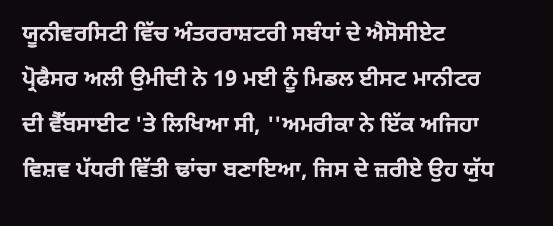ਯੂਨੀਵਰਸਿਟੀ ਵਿੱਚ ਅੰਤਰਰਾਸ਼ਟਰੀ ਸਬੰਧਾਂ ਦੇ ਐਸੋਸੀਏਟ ਪ੍ਰੋਫੈਸਰ ਅਲੀ ਉਮੀਦੀ ਨੇ 19 ਮਈ ਨੂੰ ਮਿਡਲ ਈਸਟ ਮਾਨੀਟਰ ਦੀ ਵੈੱਬਸਾਈਟ 'ਤੇ ਲਿਖਿਆ ਸੀ, ''ਅਮਰੀਕਾ ਨੇ ਇੱਕ ਅਜਿਹਾ ਵਿਸ਼ਵ ਪੱਧਰੀ ਵਿੱਤੀ ਢਾਂਚਾ ਬਣਾਇਆ, ਜਿਸ ਦੇ ਜ਼ਰੀਏ ਉਹ ਯੁੱਧ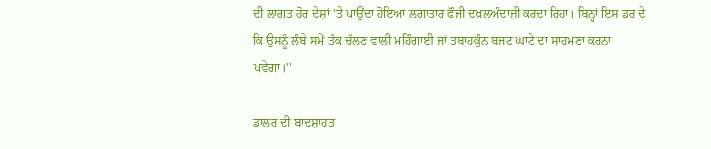ਦੀ ਲਾਗਤ ਹੋਰ ਦੇਸ਼ਾਂ 'ਤੇ ਪਾਉਂਦਾ ਹੋਇਆ ਲਗਾਤਾਰ ਫੌਜੀ ਦਖ਼ਲਅੰਦਾਜ਼ੀ ਕਰਦਾ ਰਿਹਾ। ਬਿਨ੍ਹਾਂ ਇਸ ਡਰ ਦੇ ਕਿ ਉਸਨੂੰ ਲੰਬੇ ਸਮੇਂ ਤੱਕ ਚੱਲਣ ਵਾਲੀ ਮਹਿੰਗਾਈ ਜਾਂ ਤਬਾਹਕੁੰਨ ਬਜਟ ਘਾਟੇ ਦਾ ਸਾਹਮਣਾ ਕਰਨਾ ਪਵੇਗਾ।''

ਡਾਲਰ ਦੀ ਬਾਦਸ਼ਾਹਤ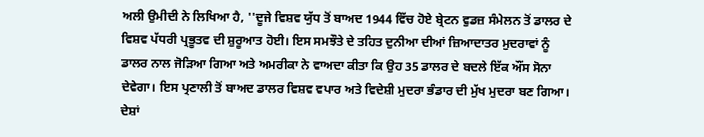ਅਲੀ ਉਮੀਦੀ ਨੇ ਲਿਖਿਆ ਹੈ, ''ਦੂਜੇ ਵਿਸ਼ਵ ਯੁੱਧ ਤੋਂ ਬਾਅਦ 1944 ਵਿੱਚ ਹੋਏ ਬ੍ਰੇਟਨ ਵੁਡਜ਼ ਸੰਮੇਲਨ ਤੋਂ ਡਾਲਰ ਦੇ ਵਿਸ਼ਵ ਪੱਧਰੀ ਪ੍ਰਭੂਤਵ ਦੀ ਸ਼ੁਰੂਆਤ ਹੋਈ। ਇਸ ਸਮਝੌਤੇ ਦੇ ਤਹਿਤ ਦੁਨੀਆ ਦੀਆਂ ਜ਼ਿਆਦਾਤਰ ਮੁਦਰਾਵਾਂ ਨੂੰ ਡਾਲਰ ਨਾਲ ਜੋੜਿਆ ਗਿਆ ਅਤੇ ਅਮਰੀਕਾ ਨੇ ਵਾਅਦਾ ਕੀਤਾ ਕਿ ਉਹ 35 ਡਾਲਰ ਦੇ ਬਦਲੇ ਇੱਕ ਔਂਸ ਸੋਨਾ ਦੇਵੇਗਾ। ਇਸ ਪ੍ਰਣਾਲੀ ਤੋਂ ਬਾਅਦ ਡਾਲਰ ਵਿਸ਼ਵ ਵਪਾਰ ਅਤੇ ਵਿਦੇਸ਼ੀ ਮੁਦਰਾ ਭੰਡਾਰ ਦੀ ਮੁੱਖ ਮੁਦਰਾ ਬਣ ਗਿਆ। ਦੇਸ਼ਾਂ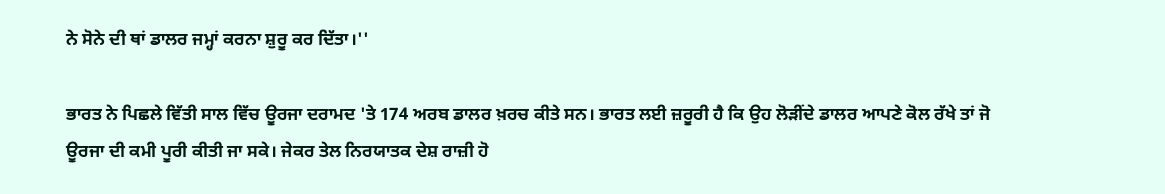ਨੇ ਸੋਨੇ ਦੀ ਥਾਂ ਡਾਲਰ ਜਮ੍ਹਾਂ ਕਰਨਾ ਸ਼ੁਰੂ ਕਰ ਦਿੱਤਾ।''

ਭਾਰਤ ਨੇ ਪਿਛਲੇ ਵਿੱਤੀ ਸਾਲ ਵਿੱਚ ਊਰਜਾ ਦਰਾਮਦ 'ਤੇ 174 ਅਰਬ ਡਾਲਰ ਖ਼ਰਚ ਕੀਤੇ ਸਨ। ਭਾਰਤ ਲਈ ਜ਼ਰੂਰੀ ਹੈ ਕਿ ਉਹ ਲੋੜੀਂਦੇ ਡਾਲਰ ਆਪਣੇ ਕੋਲ ਰੱਖੇ ਤਾਂ ਜੋ ਊਰਜਾ ਦੀ ਕਮੀ ਪੂਰੀ ਕੀਤੀ ਜਾ ਸਕੇ। ਜੇਕਰ ਤੇਲ ਨਿਰਯਾਤਕ ਦੇਸ਼ ਰਾਜ਼ੀ ਹੋ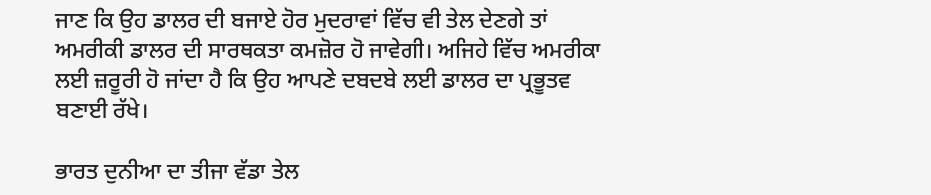ਜਾਣ ਕਿ ਉਹ ਡਾਲਰ ਦੀ ਬਜਾਏ ਹੋਰ ਮੁਦਰਾਵਾਂ ਵਿੱਚ ਵੀ ਤੇਲ ਦੇਣਗੇ ਤਾਂ ਅਮਰੀਕੀ ਡਾਲਰ ਦੀ ਸਾਰਥਕਤਾ ਕਮਜ਼ੋਰ ਹੋ ਜਾਵੇਗੀ। ਅਜਿਹੇ ਵਿੱਚ ਅਮਰੀਕਾ ਲਈ ਜ਼ਰੂਰੀ ਹੋ ਜਾਂਦਾ ਹੈ ਕਿ ਉਹ ਆਪਣੇ ਦਬਦਬੇ ਲਈ ਡਾਲਰ ਦਾ ਪ੍ਰਭੂਤਵ ਬਣਾਈ ਰੱਖੇ।

ਭਾਰਤ ਦੁਨੀਆ ਦਾ ਤੀਜਾ ਵੱਡਾ ਤੇਲ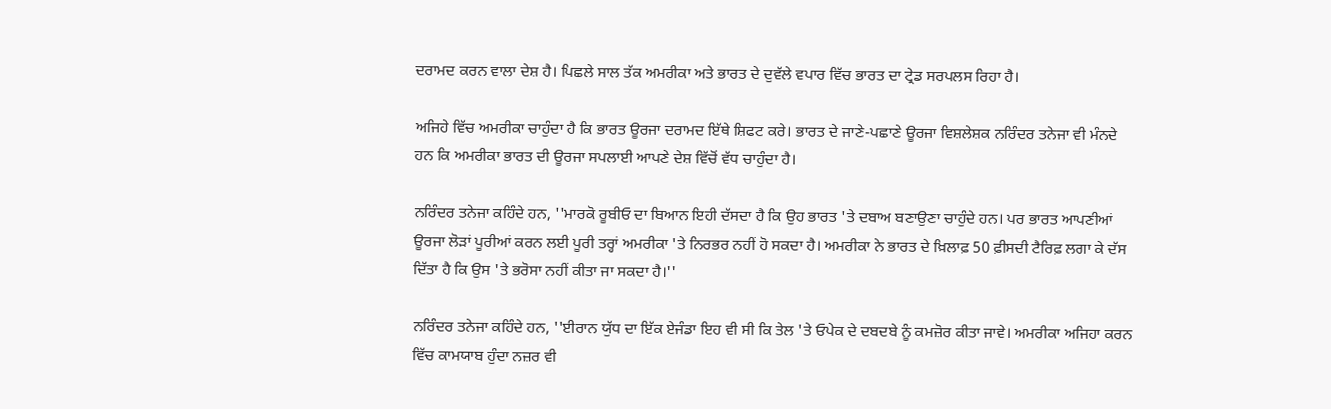ਦਰਾਮਦ ਕਰਨ ਵਾਲਾ ਦੇਸ਼ ਹੈ। ਪਿਛਲੇ ਸਾਲ ਤੱਕ ਅਮਰੀਕਾ ਅਤੇ ਭਾਰਤ ਦੇ ਦੁਵੱਲੇ ਵਪਾਰ ਵਿੱਚ ਭਾਰਤ ਦਾ ਟ੍ਰੇਡ ਸਰਪਲਸ ਰਿਹਾ ਹੈ।

ਅਜਿਹੇ ਵਿੱਚ ਅਮਰੀਕਾ ਚਾਹੁੰਦਾ ਹੈ ਕਿ ਭਾਰਤ ਊਰਜਾ ਦਰਾਮਦ ਇੱਥੇ ਸ਼ਿਫਟ ਕਰੇ। ਭਾਰਤ ਦੇ ਜਾਣੇ-ਪਛਾਣੇ ਊਰਜਾ ਵਿਸ਼ਲੇਸ਼ਕ ਨਰਿੰਦਰ ਤਨੇਜਾ ਵੀ ਮੰਨਦੇ ਹਨ ਕਿ ਅਮਰੀਕਾ ਭਾਰਤ ਦੀ ਊਰਜਾ ਸਪਲਾਈ ਆਪਣੇ ਦੇਸ਼ ਵਿੱਚੋਂ ਵੱਧ ਚਾਹੁੰਦਾ ਹੈ।

ਨਰਿੰਦਰ ਤਨੇਜਾ ਕਹਿੰਦੇ ਹਨ, ''ਮਾਰਕੋ ਰੂਬੀਓ ਦਾ ਬਿਆਨ ਇਹੀ ਦੱਸਦਾ ਹੈ ਕਿ ਉਹ ਭਾਰਤ 'ਤੇ ਦਬਾਅ ਬਣਾਉਣਾ ਚਾਹੁੰਦੇ ਹਨ। ਪਰ ਭਾਰਤ ਆਪਣੀਆਂ ਊਰਜਾ ਲੋੜਾਂ ਪੂਰੀਆਂ ਕਰਨ ਲਈ ਪੂਰੀ ਤਰ੍ਹਾਂ ਅਮਰੀਕਾ 'ਤੇ ਨਿਰਭਰ ਨਹੀਂ ਹੋ ਸਕਦਾ ਹੈ। ਅਮਰੀਕਾ ਨੇ ਭਾਰਤ ਦੇ ਖ਼ਿਲਾਫ਼ 50 ਫ਼ੀਸਦੀ ਟੈਰਿਫ਼ ਲਗਾ ਕੇ ਦੱਸ ਦਿੱਤਾ ਹੈ ਕਿ ਉਸ 'ਤੇ ਭਰੋਸਾ ਨਹੀਂ ਕੀਤਾ ਜਾ ਸਕਦਾ ਹੈ।''

ਨਰਿੰਦਰ ਤਨੇਜਾ ਕਹਿੰਦੇ ਹਨ, ''ਈਰਾਨ ਯੁੱਧ ਦਾ ਇੱਕ ਏਜੰਡਾ ਇਹ ਵੀ ਸੀ ਕਿ ਤੇਲ 'ਤੇ ਓਪੇਕ ਦੇ ਦਬਦਬੇ ਨੂੰ ਕਮਜ਼ੋਰ ਕੀਤਾ ਜਾਵੇ। ਅਮਰੀਕਾ ਅਜਿਹਾ ਕਰਨ ਵਿੱਚ ਕਾਮਯਾਬ ਹੁੰਦਾ ਨਜ਼ਰ ਵੀ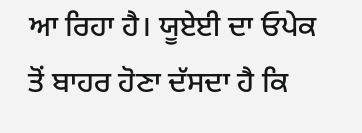ਆ ਰਿਹਾ ਹੈ। ਯੂਏਈ ਦਾ ਓਪੇਕ ਤੋਂ ਬਾਹਰ ਹੋਣਾ ਦੱਸਦਾ ਹੈ ਕਿ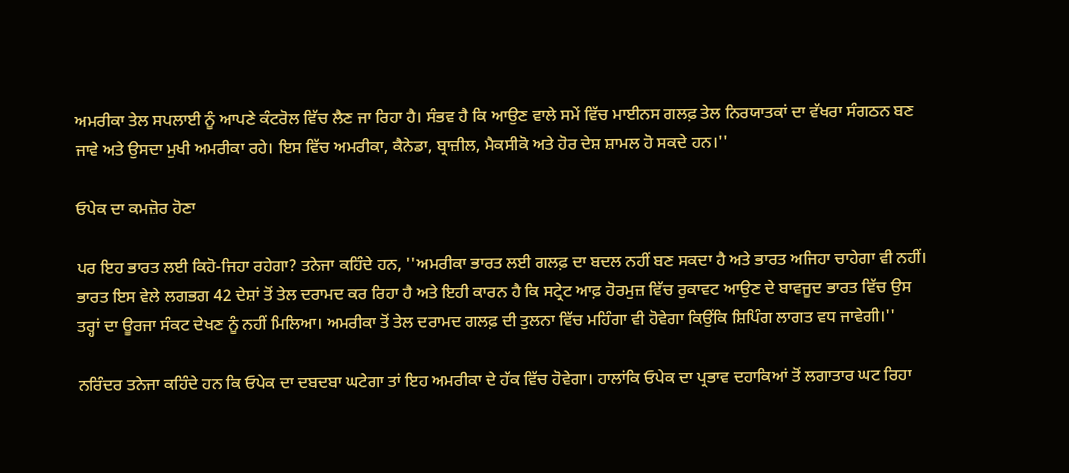ਅਮਰੀਕਾ ਤੇਲ ਸਪਲਾਈ ਨੂੰ ਆਪਣੇ ਕੰਟਰੋਲ ਵਿੱਚ ਲੈਣ ਜਾ ਰਿਹਾ ਹੈ। ਸੰਭਵ ਹੈ ਕਿ ਆਉਣ ਵਾਲੇ ਸਮੇਂ ਵਿੱਚ ਮਾਈਨਸ ਗਲਫ਼ ਤੇਲ ਨਿਰਯਾਤਕਾਂ ਦਾ ਵੱਖਰਾ ਸੰਗਠਨ ਬਣ ਜਾਵੇ ਅਤੇ ਉਸਦਾ ਮੁਖੀ ਅਮਰੀਕਾ ਰਹੇ। ਇਸ ਵਿੱਚ ਅਮਰੀਕਾ, ਕੈਨੇਡਾ, ਬ੍ਰਾਜ਼ੀਲ, ਮੈਕਸੀਕੋ ਅਤੇ ਹੋਰ ਦੇਸ਼ ਸ਼ਾਮਲ ਹੋ ਸਕਦੇ ਹਨ।''

ਓਪੇਕ ਦਾ ਕਮਜ਼ੋਰ ਹੋਣਾ

ਪਰ ਇਹ ਭਾਰਤ ਲਈ ਕਿਹੋ-ਜਿਹਾ ਰਹੇਗਾ? ਤਨੇਜਾ ਕਹਿੰਦੇ ਹਨ, ''ਅਮਰੀਕਾ ਭਾਰਤ ਲਈ ਗਲਫ਼ ਦਾ ਬਦਲ ਨਹੀਂ ਬਣ ਸਕਦਾ ਹੈ ਅਤੇ ਭਾਰਤ ਅਜਿਹਾ ਚਾਹੇਗਾ ਵੀ ਨਹੀਂ। ਭਾਰਤ ਇਸ ਵੇਲੇ ਲਗਭਗ 42 ਦੇਸ਼ਾਂ ਤੋਂ ਤੇਲ ਦਰਾਮਦ ਕਰ ਰਿਹਾ ਹੈ ਅਤੇ ਇਹੀ ਕਾਰਨ ਹੈ ਕਿ ਸਟ੍ਰੇਟ ਆਫ਼ ਹੋਰਮੁਜ਼ ਵਿੱਚ ਰੁਕਾਵਟ ਆਉਣ ਦੇ ਬਾਵਜੂਦ ਭਾਰਤ ਵਿੱਚ ਉਸ ਤਰ੍ਹਾਂ ਦਾ ਊਰਜਾ ਸੰਕਟ ਦੇਖਣ ਨੂੰ ਨਹੀਂ ਮਿਲਿਆ। ਅਮਰੀਕਾ ਤੋਂ ਤੇਲ ਦਰਾਮਦ ਗਲਫ਼ ਦੀ ਤੁਲਨਾ ਵਿੱਚ ਮਹਿੰਗਾ ਵੀ ਹੋਵੇਗਾ ਕਿਉਂਕਿ ਸ਼ਿਪਿੰਗ ਲਾਗਤ ਵਧ ਜਾਵੇਗੀ।''

ਨਰਿੰਦਰ ਤਨੇਜਾ ਕਹਿੰਦੇ ਹਨ ਕਿ ਓਪੇਕ ਦਾ ਦਬਦਬਾ ਘਟੇਗਾ ਤਾਂ ਇਹ ਅਮਰੀਕਾ ਦੇ ਹੱਕ ਵਿੱਚ ਹੋਵੇਗਾ। ਹਾਲਾਂਕਿ ਓਪੇਕ ਦਾ ਪ੍ਰਭਾਵ ਦਹਾਕਿਆਂ ਤੋਂ ਲਗਾਤਾਰ ਘਟ ਰਿਹਾ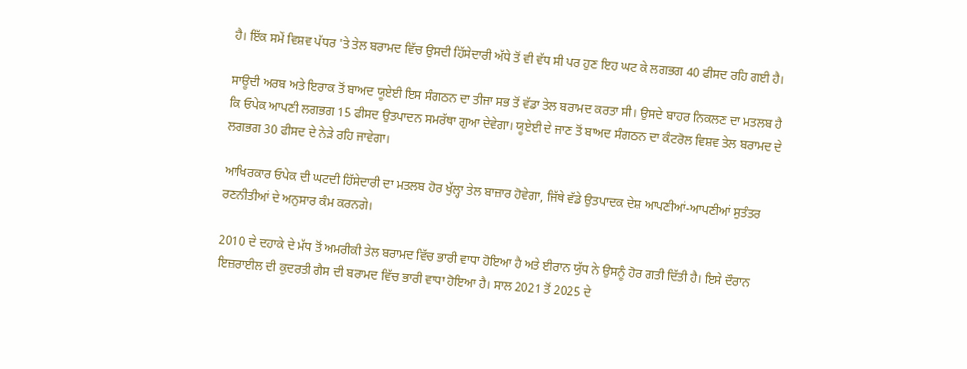ਹੈ। ਇੱਕ ਸਮੇਂ ਵਿਸ਼ਵ ਪੱਧਰ 'ਤੇ ਤੇਲ ਬਰਾਮਦ ਵਿੱਚ ਉਸਦੀ ਹਿੱਸੇਦਾਰੀ ਅੱਧੇ ਤੋਂ ਵੀ ਵੱਧ ਸੀ ਪਰ ਹੁਣ ਇਹ ਘਟ ਕੇ ਲਗਭਗ 40 ਫੀਸਦ ਰਹਿ ਗਈ ਹੈ।

ਸਾਊਦੀ ਅਰਬ ਅਤੇ ਇਰਾਕ ਤੋਂ ਬਾਅਦ ਯੂਏਈ ਇਸ ਸੰਗਠਨ ਦਾ ਤੀਜਾ ਸਭ ਤੋਂ ਵੱਡਾ ਤੇਲ ਬਰਾਮਦ ਕਰਤਾ ਸੀ। ਉਸਦੇ ਬਾਹਰ ਨਿਕਲਣ ਦਾ ਮਤਲਬ ਹੈ ਕਿ ਓਪੇਕ ਆਪਣੀ ਲਗਭਗ 15 ਫੀਸਦ ਉਤਪਾਦਨ ਸਮਰੱਥਾ ਗੁਆ ਦੇਵੇਗਾ। ਯੂਏਈ ਦੇ ਜਾਣ ਤੋਂ ਬਾਅਦ ਸੰਗਠਨ ਦਾ ਕੰਟਰੋਲ ਵਿਸ਼ਵ ਤੇਲ ਬਰਾਮਦ ਦੇ ਲਗਭਗ 30 ਫੀਸਦ ਦੇ ਨੇੜੇ ਰਹਿ ਜਾਵੇਗਾ।

ਆਖਿਰਕਾਰ ਓਪੇਕ ਦੀ ਘਟਦੀ ਹਿੱਸੇਦਾਰੀ ਦਾ ਮਤਲਬ ਹੋਰ ਖੁੱਲ੍ਹਾ ਤੇਲ ਬਾਜ਼ਾਰ ਹੋਵੇਗਾ, ਜਿੱਥੇ ਵੱਡੇ ਉਤਪਾਦਕ ਦੇਸ਼ ਆਪਣੀਆਂ-ਆਪਣੀਆਂ ਸੁਤੰਤਰ ਰਣਨੀਤੀਆਂ ਦੇ ਅਨੁਸਾਰ ਕੰਮ ਕਰਨਗੇ।

2010 ਦੇ ਦਹਾਕੇ ਦੇ ਮੱਧ ਤੋਂ ਅਮਰੀਕੀ ਤੇਲ ਬਰਾਮਦ ਵਿੱਚ ਭਾਰੀ ਵਾਧਾ ਹੋਇਆ ਹੈ ਅਤੇ ਈਰਾਨ ਯੁੱਧ ਨੇ ਉਸਨੂੰ ਹੋਰ ਗਤੀ ਦਿੱਤੀ ਹੈ। ਇਸੇ ਦੌਰਾਨ ਇਜ਼ਰਾਈਲ ਦੀ ਕੁਦਰਤੀ ਗੈਸ ਦੀ ਬਰਾਮਦ ਵਿੱਚ ਭਾਰੀ ਵਾਧਾ ਹੋਇਆ ਹੈ। ਸਾਲ 2021 ਤੋਂ 2025 ਦੇ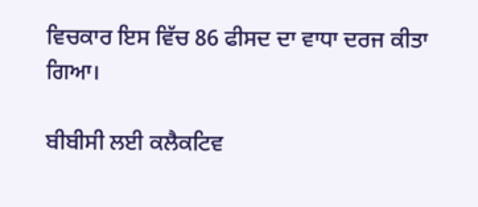ਵਿਚਕਾਰ ਇਸ ਵਿੱਚ 86 ਫੀਸਦ ਦਾ ਵਾਧਾ ਦਰਜ ਕੀਤਾ ਗਿਆ।

ਬੀਬੀਸੀ ਲਈ ਕਲੈਕਟਿਵ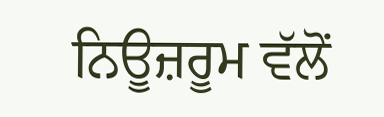ਨਿਊਜ਼ਰੂਮ ਵੱਲੋਂ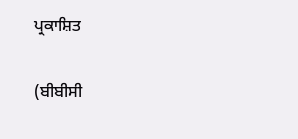ਪ੍ਰਕਾਸ਼ਿਤ

(ਬੀਬੀਸੀ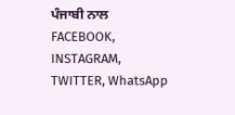ਪੰਜਾਬੀ ਨਾਲ FACEBOOK, INSTAGRAM, TWITTER, WhatsApp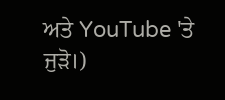ਅਤੇ YouTube 'ਤੇ ਜੁੜੋ।)